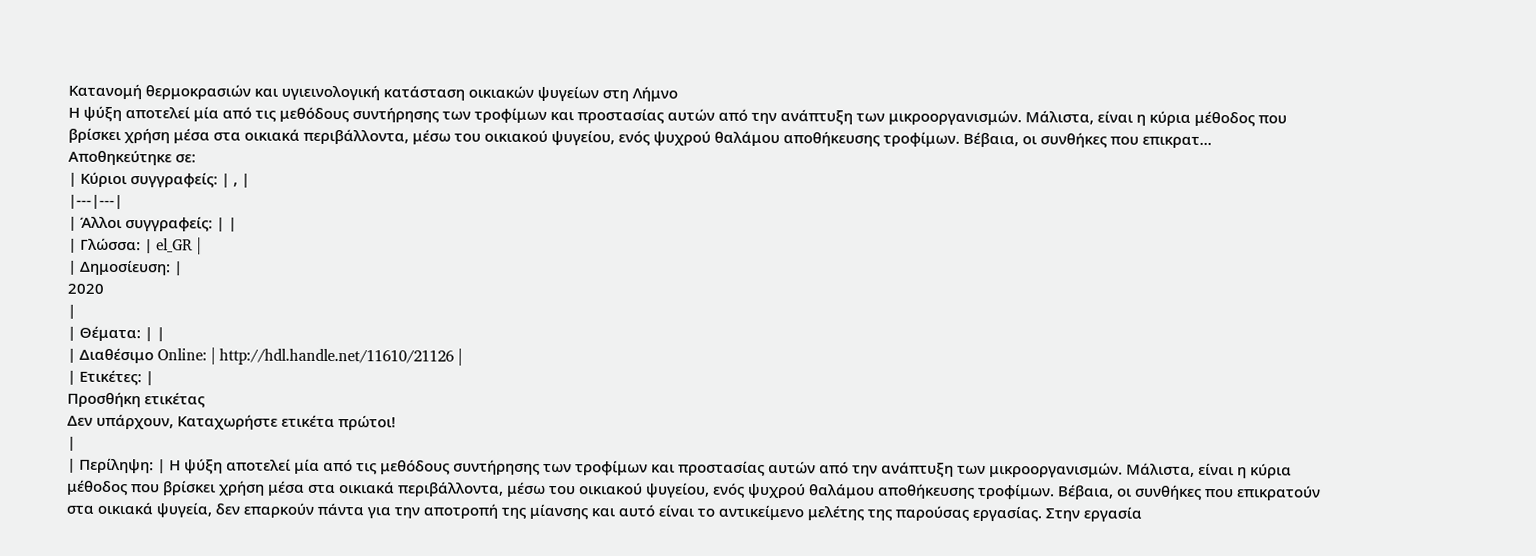Κατανομή θερμοκρασιών και υγιεινολογική κατάσταση οικιακών ψυγείων στη Λήμνο
Η ψύξη αποτελεί μία από τις μεθόδους συντήρησης των τροφίμων και προστασίας αυτών από την ανάπτυξη των μικροοργανισμών. Μάλιστα, είναι η κύρια μέθοδος που βρίσκει χρήση μέσα στα οικιακά περιβάλλοντα, μέσω του οικιακού ψυγείου, ενός ψυχρού θαλάμου αποθήκευσης τροφίμων. Βέβαια, οι συνθήκες που επικρατ...
Αποθηκεύτηκε σε:
| Κύριοι συγγραφείς: | , |
|---|---|
| Άλλοι συγγραφείς: | |
| Γλώσσα: | el_GR |
| Δημοσίευση: |
2020
|
| Θέματα: | |
| Διαθέσιμο Online: | http://hdl.handle.net/11610/21126 |
| Ετικέτες: |
Προσθήκη ετικέτας
Δεν υπάρχουν, Καταχωρήστε ετικέτα πρώτοι!
|
| Περίληψη: | Η ψύξη αποτελεί μία από τις μεθόδους συντήρησης των τροφίμων και προστασίας αυτών από την ανάπτυξη των μικροοργανισμών. Μάλιστα, είναι η κύρια μέθοδος που βρίσκει χρήση μέσα στα οικιακά περιβάλλοντα, μέσω του οικιακού ψυγείου, ενός ψυχρού θαλάμου αποθήκευσης τροφίμων. Βέβαια, οι συνθήκες που επικρατούν στα οικιακά ψυγεία, δεν επαρκούν πάντα για την αποτροπή της μίανσης και αυτό είναι το αντικείμενο μελέτης της παρούσας εργασίας. Στην εργασία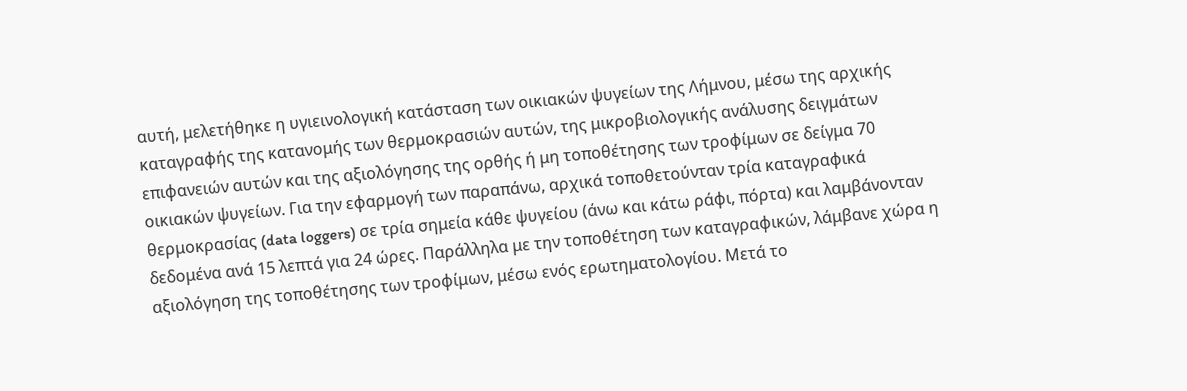αυτή, μελετήθηκε η υγιεινολογική κατάσταση των οικιακών ψυγείων της Λήμνου, μέσω της αρχικής καταγραφής της κατανομής των θερμοκρασιών αυτών, της μικροβιολογικής ανάλυσης δειγμάτων επιφανειών αυτών και της αξιολόγησης της ορθής ή μη τοποθέτησης των τροφίμων σε δείγμα 70 οικιακών ψυγείων. Για την εφαρμογή των παραπάνω, αρχικά τοποθετούνταν τρία καταγραφικά θερμοκρασίας (data loggers) σε τρία σημεία κάθε ψυγείου (άνω και κάτω ράφι, πόρτα) και λαμβάνονταν δεδομένα ανά 15 λεπτά για 24 ώρες. Παράλληλα με την τοποθέτηση των καταγραφικών, λάμβανε χώρα η αξιολόγηση της τοποθέτησης των τροφίμων, μέσω ενός ερωτηματολογίου. Μετά το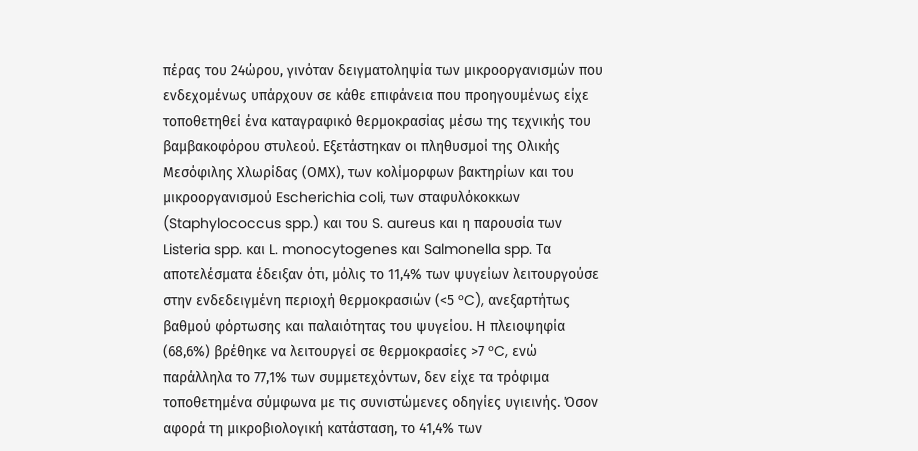πέρας του 24ώρου, γινόταν δειγματοληψία των μικροοργανισμών που ενδεχομένως υπάρχουν σε κάθε επιφάνεια που προηγουμένως είχε τοποθετηθεί ένα καταγραφικό θερμοκρασίας μέσω της τεχνικής του βαμβακοφόρου στυλεού. Εξετάστηκαν οι πληθυσμοί της Ολικής Μεσόφιλης Χλωρίδας (ΟΜΧ), των κολίμορφων βακτηρίων και του μικροοργανισμού Escherichia coli, των σταφυλόκοκκων (Staphylococcus spp.) και του S. aureus και η παρουσία των Listeria spp. και L. monocytogenes και Salmonella spp. Τα αποτελέσματα έδειξαν ότι, μόλις το 11,4% των ψυγείων λειτουργούσε στην ενδεδειγμένη περιοχή θερμοκρασιών (<5 °C), ανεξαρτήτως βαθμού φόρτωσης και παλαιότητας του ψυγείου. Η πλειοψηφία (68,6%) βρέθηκε να λειτουργεί σε θερμοκρασίες >7 °C, ενώ παράλληλα το 77,1% των συμμετεχόντων, δεν είχε τα τρόφιμα τοποθετημένα σύμφωνα με τις συνιστώμενες οδηγίες υγιεινής. Όσον αφορά τη μικροβιολογική κατάσταση, το 41,4% των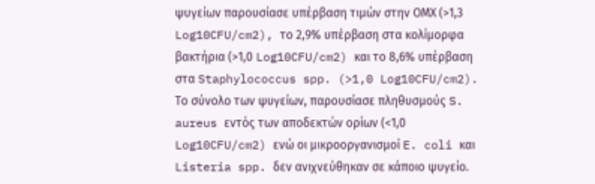ψυγείων παρουσίασε υπέρβαση τιμών στην ΟΜΧ (>1,3 Log10CFU/cm2), το 2,9% υπέρβαση στα κολίμορφα βακτήρια (>1,0 Log10CFU/cm2) και το 8,6% υπέρβαση στα Staphylococcus spp. (>1,0 Log10CFU/cm2). Το σύνολο των ψυγείων, παρουσίασε πληθυσμούς S. aureus εντός των αποδεκτών ορίων (<1,0 Log10CFU/cm2) ενώ οι μικροοργανισμοί E. coli και Listeria spp. δεν ανιχνεύθηκαν σε κάποιο ψυγείο.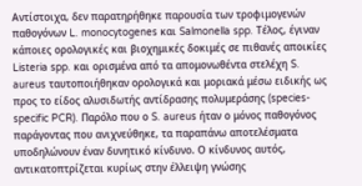Αντίστοιχα, δεν παρατηρήθηκε παρουσία των τροφιμογενών παθογόνων L. monocytogenes και Salmonella spp. Τέλος, έγιναν κάποιες ορολογικές και βιοχημικές δοκιμές σε πιθανές αποικίες Listeria spp. και ορισμένα από τα απομονωθέντα στελέχη S. aureus ταυτοποιήθηκαν ορολογικά και μοριακά μέσω ειδικής ως προς το είδος αλυσιδωτής αντίδρασης πολυμεράσης (species-specific PCR). Παρόλο που ο S. aureus ήταν ο μόνος παθογόνος παράγοντας που ανιχνεύθηκε, τα παραπάνω αποτελέσματα υποδηλώνουν έναν δυνητικό κίνδυνο. Ο κίνδυνος αυτός, αντικατοπτρίζεται κυρίως στην έλλειψη γνώσης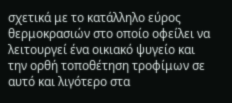σχετικά με το κατάλληλο εύρος θερμοκρασιών στο οποίο οφείλει να λειτουργεί ένα οικιακό ψυγείο και την ορθή τοποθέτηση τροφίμων σε αυτό και λιγότερο στα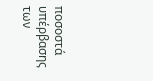ποσοστά υπέρβασης των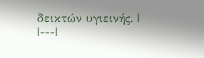δεικτών υγιεινής. |
|---|